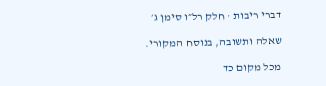דברי ריבות · חלק רל״ו סימן ג׳

שאלה ותשובה, בנוסח המקורי.

מכל מקום כד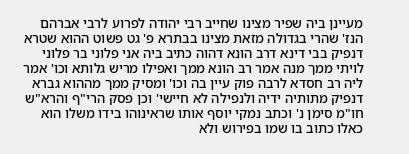מעיינן ביה שפיר מצינו שחייב רבי יהודה לפרוע לרבי אברהם הנז' שהרי בגדולה מזאת מצינו בבתרא פ' גט פשוט ההוא שטרא דנפיק בבי דינא דרב הונא דהוה כתיב ביה אני פלוני בר פלוני לויתי ממך מנה אמר רב הונא ממך ואפילו מריש גלותא וכו' אמר ליה רב חסדא לרבה פוק עיין בה וכו' ומסיק ממך מההוא גברא דנפיק מתותיה ידיה ולנפילה לא חיישי' וכן פסק הרי"ף והרא"ש חו"מ סימן נ' וכתב נמקי יוסף אותו שראינוהו בידו משלו הוא כאלו כתוב בו שמו בפירוש ולא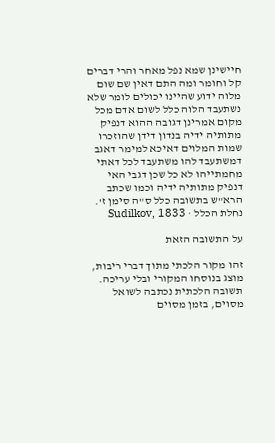חיישינן שמא נפל מאחר והרי דברים קל וחומר ומה התם דאין שם שום מלוה ידוע שהיינו יכולים לומר שלא נשתעבד הלוה כלל לשום אדם מכל מקום אמרינן דגובה ההוא דנפיק מתותיה ידיה בנדון דידן שהוזכרו שמות המלוים דאיכא למימר דאגב דמשתעבד להו משתעבד לכל דאתי מחמתייהו לא כל שכן דגבי האי דנפיק מתותיה ידיה וכמו שכתב הרא"ש בתשובה כלל ס"ה סימן ז'.
נחלת הכלל · Sudilkov, 1833

על התשובה הזאת

זהו מקור הלכתי מתוך דברי ריבות, מוצג בנוסחו המקורי ובלי עריכה. תשובה הלכתית נכתבה לשואל מסוים, בזמן מסוים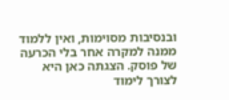ובנסיבות מסוימות, ואין ללמוד ממנה למקרה אחר בלי הכרעה של פוסק. הצגתה כאן היא לצורך לימוד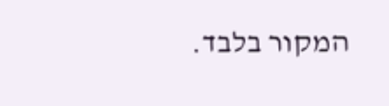המקור בלבד.